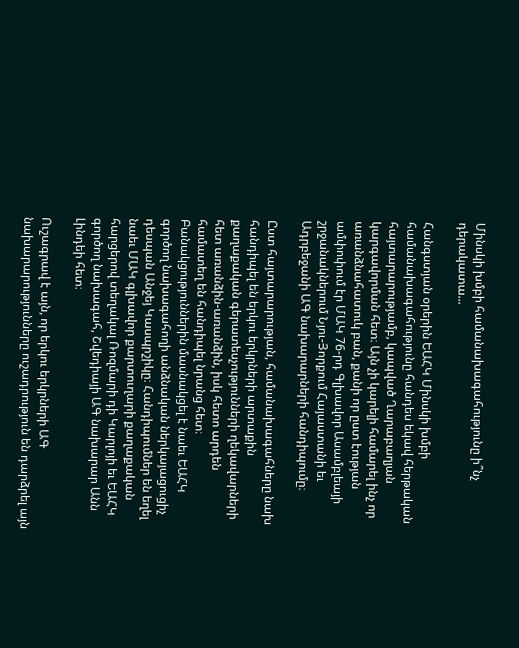Մինսկի խմբի համանախագահությունը ի՞նչ դերակատա...

Հանգստյան օրերին ԵԱՀԿ Մինսկի խմբի համանախագահությունը հանդես եկավ հերթական հայտարարությամբ, կապված Ղարաբաղյան կարգավորման հետ։ Այն չի կարելի համարել ինչ որ առանձնահատուկ բան, քանի որ ըստ էության ամփոփում էր ՄԱԿ 76-րդ Գլխավոր Ասամբլեայի շրջանակներում Նյու-Յորքում Հայաստանի եւ Ադրբեջանի ԱԳ նախարարների հանդիպումը։

Ըստ հայտարարության, համանախագահները նախ հանդիպել են երկու երկրների արտաքին քաղաքական գերատեսչությունների ղեկավարների հետ առանձին-առանձին, իսկ հետո արդեն համատեղ են հանդիպել նրանց հետ։ Բանակցություններին մասնակցել է նաեւ ԵԱՀԿ գործող նախագահողի անձնական ներկայացուցիչ դեսպան Անջեյ Կասպրշիկը։ Հանդիպումներ են եղել նաեւ ՄԱԿ գլխավոր քարտուղարի քաղաքական հարցերով տեղակալ Ռոզմարի դի Կարլոյի եւ ԵԱՀԿ գործող նախագահ, Շվեդիայի ԱԳ նախարար Անն Լինդեի հետ։

Ուշագրավ է այն, որ երկու երկրների ԱԳ նախարարությունները ուշադրություն են դարձրել այն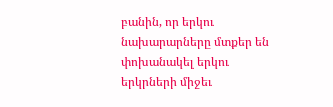բանին, որ երկու նախարարները մտքեր են փոխանակել երկու երկրների միջեւ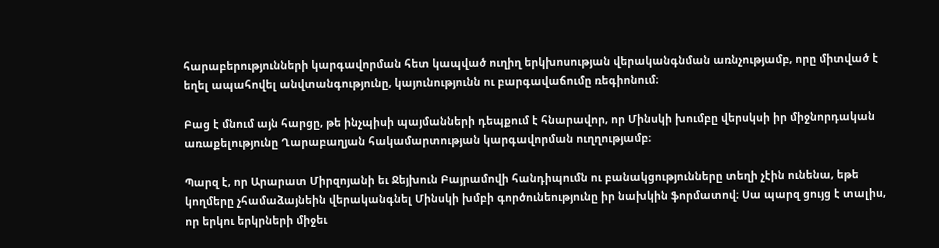հարաբերությունների կարգավորման հետ կապված ուղիղ երկխոսության վերականգնման առնչությամբ, որը միտված է եղել ապահովել անվտանգությունը, կայունությունն ու բարգավաճումը ռեգիոնում։

Բաց է մնում այն հարցը, թե ինչպիսի պայմանների դեպքում է հնարավոր, որ Մինսկի խումբը վերսկսի իր միջնորդական առաքելությունը Ղարաբաղյան հակամարտության կարգավորման ուղղությամբ։

Պարզ է, որ Արարատ Միրզոյանի եւ Ջեյխուն Բայրամովի հանդիպումն ու բանակցությունները տեղի չէին ունենա, եթե կողմերը չհամաձայնեին վերականգնել Մինսկի խմբի գործունեությունը իր նախկին ֆորմատով։ Սա պարզ ցույց է տալիս, որ երկու երկրների միջեւ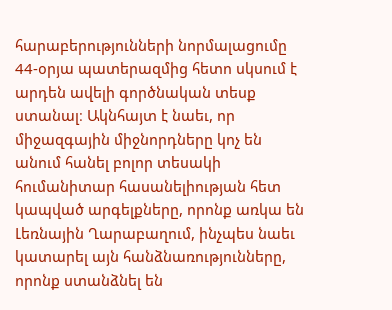հարաբերությունների նորմալացումը 44-օրյա պատերազմից հետո սկսում է արդեն ավելի գործնական տեսք ստանալ։ Ակնհայտ է նաեւ, որ միջազգային միջնորդները կոչ են անում հանել բոլոր տեսակի հումանիտար հասանելիության հետ կապված արգելքները, որոնք առկա են Լեռնային Ղարաբաղում, ինչպես նաեւ կատարել այն հանձնառությունները, որոնք ստանձնել են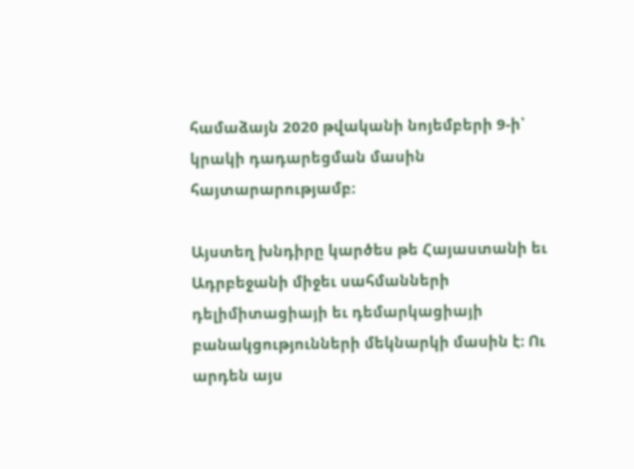համաձայն 2020 թվականի նոյեմբերի 9-ի՝ կրակի դադարեցման մասին հայտարարությամբ։

Այստեղ խնդիրը կարծես թե Հայաստանի եւ Ադրբեջանի միջեւ սահմանների դելիմիտացիայի եւ դեմարկացիայի բանակցությունների մեկնարկի մասին է։ Ու արդեն այս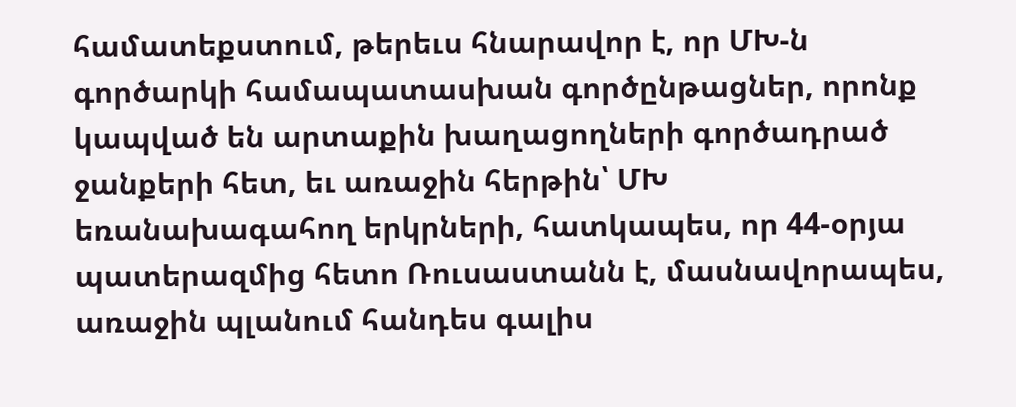համատեքստում, թերեւս հնարավոր է, որ ՄԽ-ն գործարկի համապատասխան գործընթացներ, որոնք կապված են արտաքին խաղացողների գործադրած ջանքերի հետ, եւ առաջին հերթին՝ ՄԽ եռանախագահող երկրների, հատկապես, որ 44-օրյա պատերազմից հետո Ռուսաստանն է, մասնավորապես, առաջին պլանում հանդես գալիս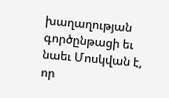խաղաղության գործընթացի եւ նաեւ Մոսկվան է, որ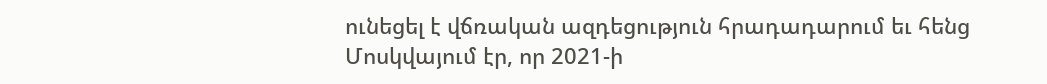ունեցել է վճռական ազդեցություն հրադադարում եւ հենց Մոսկվայում էր, որ 2021-ի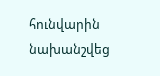հունվարին նախանշվեց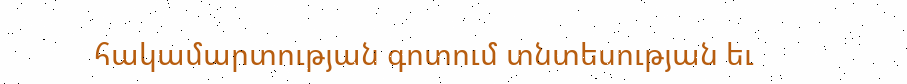հակամարտության գոտում տնտեսության եւ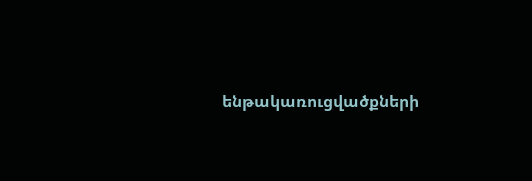ենթակառուցվածքների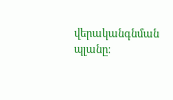վերականգնման պլանը։